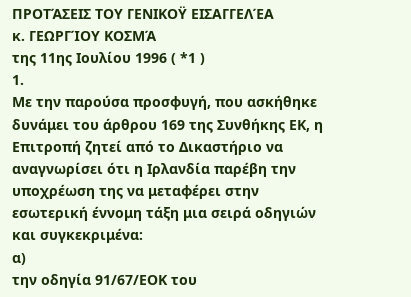ΠΡΟΤΆΣΕΙΣ ΤΟΥ ΓΕΝΙΚΟΫ ΕΙΣΑΓΓΕΛΈΑ
κ. ΓΕΩΡΓΊΟΥ ΚΟΣΜΆ
της 11ης Ιουλίου 1996 ( *1 )
1.
Με την παρούσα προσφυγή, που ασκήθηκε δυνάμει του άρθρου 169 της Συνθήκης ΕΚ, η Επιτροπή ζητεί από το Δικαστήριο να αναγνωρίσει ότι η Ιρλανδία παρέβη την υποχρέωση της να μεταφέρει στην εσωτερική έννομη τάξη μια σειρά οδηγιών και συγκεκριμένα:
α)
την οδηγία 91/67/ΕΟΚ του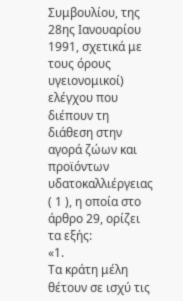Συμβουλίου, της 28ης Ιανουαρίου 1991, σχετικά με τους όρους υγειονομικοί) ελέγχου που διέπουν τη διάθεση στην αγορά ζώων και προϊόντων υδατοκαλλιέργειας ( 1 ), η οποία στο άρθρο 29, ορίζει τα εξής:
«1.
Τα κράτη μέλη θέτουν σε ισχύ τις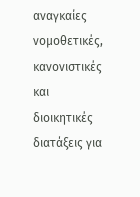αναγκαίες νομοθετικές, κανονιστικές και διοικητικές διατάξεις για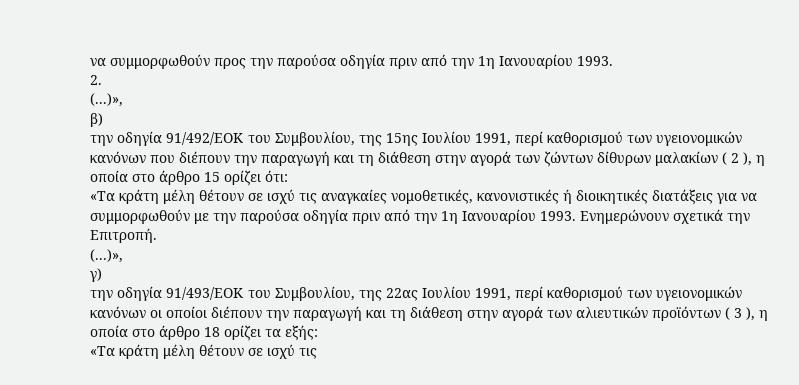να συμμορφωθούν προς την παρούσα οδηγία πριν από την 1η Ιανουαρίου 1993.
2.
(...)»,
β)
την οδηγία 91/492/ΕΟΚ του Συμβουλίου, της 15ης Ιουλίου 1991, περί καθορισμού των υγειονομικών κανόνων που διέπουν την παραγωγή και τη διάθεση στην αγορά των ζώντων δίθυρων μαλακίων ( 2 ), η οποία στο άρθρο 15 ορίζει ότι:
«Τα κράτη μέλη θέτουν σε ισχύ τις αναγκαίες νομοθετικές, κανονιστικές ή διοικητικές διατάξεις για να συμμορφωθούν με την παρούσα οδηγία πριν από την 1η Ιανουαρίου 1993. Ενημερώνουν σχετικά την Επιτροπή.
(...)»,
γ)
την οδηγία 91/493/ΕΟΚ του Συμβουλίου, της 22ας Ιουλίου 1991, περί καθορισμού των υγειονομικών κανόνων οι οποίοι διέπουν την παραγωγή και τη διάθεση στην αγορά των αλιευτικών προϊόντων ( 3 ), η οποία στο άρθρο 18 ορίζει τα εξής:
«Τα κράτη μέλη θέτουν σε ισχύ τις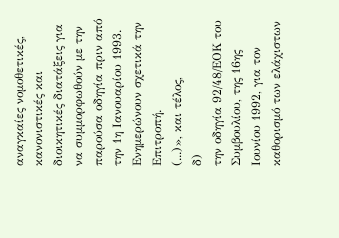αναγκαίες νομοθετικές, κανονιστικές και διοικητικές διατάξεις για να συμμορφωθούν με την παρούσα οδηγία πριν από την 1η Ιανουαρίου 1993. Ενημερώνουν σχετικά την Επιτροπή.
(...)», και τέλος,
δ)
την οδηγία 92/48/ΕΟΚ του Συμβουλίου, της 16ης Ιουνίου 1992, για τον καθορισμό των ελάχιστων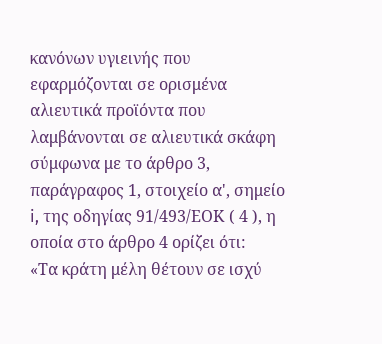κανόνων υγιεινής που εφαρμόζονται σε ορισμένα αλιευτικά προϊόντα που λαμβάνονται σε αλιευτικά σκάφη σύμφωνα με το άρθρο 3, παράγραφος 1, στοιχείο α', σημείο i, της οδηγίας 91/493/ΕΟΚ ( 4 ), η οποία στο άρθρο 4 ορίζει ότι:
«Τα κράτη μέλη θέτουν σε ισχύ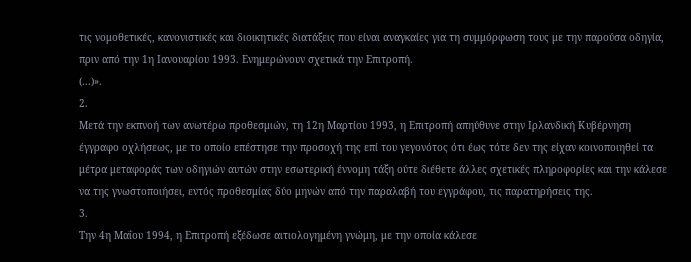τις νομοθετικές, κανονιστικές και διοικητικές διατάξεις που είναι αναγκαίες για τη συμμόρφωση τους με την παρούσα οδηγία, πριν από την 1η Ιανουαρίου 1993. Ενημερώνουν σχετικά την Επιτροπή.
(...)».
2.
Μετά την εκπνοή των ανωτέρω προθεσμιών, τη 12η Μαρτίου 1993, η Επιτροπή απηύθυνε στην Ιρλανδική Κυβέρνηση έγγραφο οχλήσεως, με το οποίο επέστησε την προσοχή της επί του γεγονότος ότι έως τότε δεν της είχαν κοινοποιηθεί τα μέτρα μεταφοράς των οδηγιών αυτών στην εσωτερική έννομη τάξη ούτε διέθετε άλλες σχετικές πληροφορίες και την κάλεσε να της γνωστοποιήσει, εντός προθεσμίας δύο μηνών από την παραλαβή του εγγράφου, τις παρατηρήσεις της.
3.
Την 4η Μαΐου 1994, η Επιτροπή εξέδωσε αιτιολογημένη γνώμη, με την οποία κάλεσε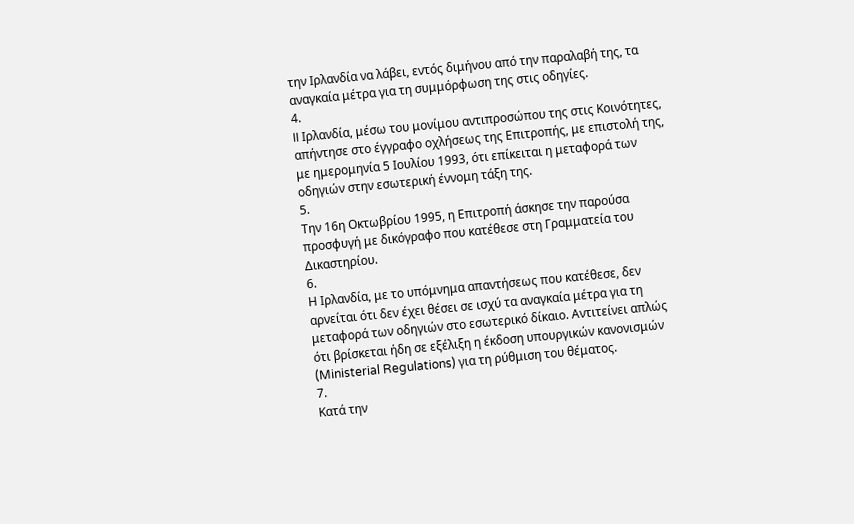την Ιρλανδία να λάβει, εντός διμήνου από την παραλαβή της, τα αναγκαία μέτρα για τη συμμόρφωση της στις οδηγίες.
4.
II Ιρλανδία, μέσω του μονίμου αντιπροσώπου της στις Κοινότητες, απήντησε στο έγγραφο οχλήσεως της Επιτροπής, με επιστολή της, με ημερομηνία 5 Ιουλίου 1993, óτι επίκειται η μεταφορά των οδηγιών στην εσωτερική έννομη τάξη της.
5.
Την 16η Οκτωβρίου 1995, η Επιτροπή άσκησε την παρούσα προσφυγή με δικόγραφο που κατέθεσε στη Γραμματεία του Δικαστηρίου.
6.
Η Ιρλανδία, με το υπόμνημα απαντήσεως που κατέθεσε, δεν αρνείται ότι δεν έχει θέσει σε ισχύ τα αναγκαία μέτρα για τη μεταφορά των οδηγιών στο εσωτερικό δίκαιο. Αντιτείνει απλώς ότι βρίσκεται ήδη σε εξέλιξη η έκδοση υπουργικών κανονισμών (Ministerial Regulations) για τη ρύθμιση του θέματος.
7.
Κατά την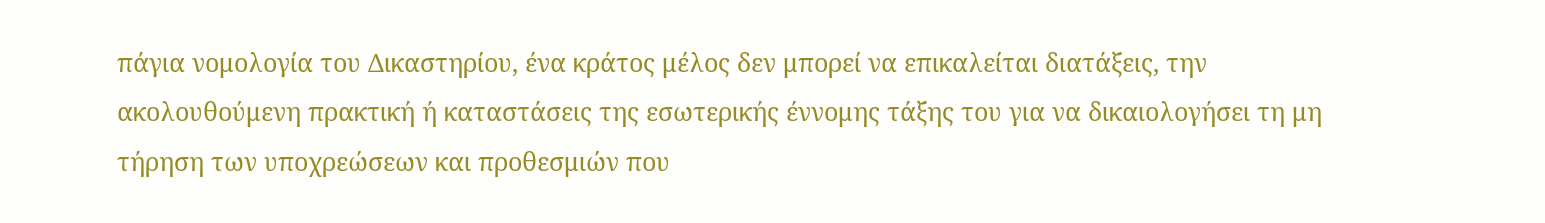πάγια νομολογία του Δικαστηρίου, ένα κράτος μέλος δεν μπορεί να επικαλείται διατάξεις, την ακολουθούμενη πρακτική ή καταστάσεις της εσωτερικής έννομης τάξης του για να δικαιολογήσει τη μη τήρηση των υποχρεώσεων και προθεσμιών που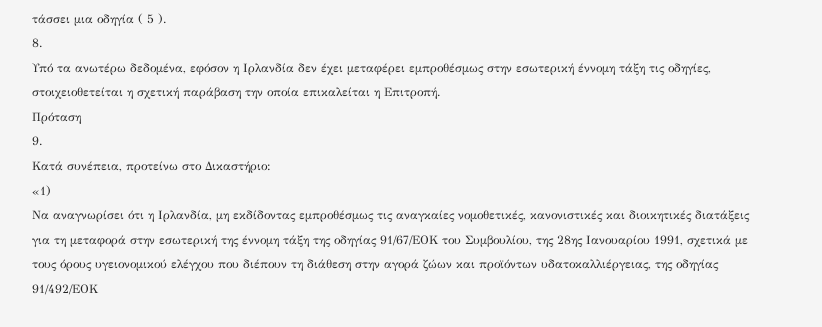τάσσει μια οδηγία ( 5 ).
8.
Υπό τα ανωτέρω δεδομένα, εφόσον η Ιρλανδία δεν έχει μεταφέρει εμπροθέσμως στην εσωτερική έννομη τάξη τις οδηγίες, στοιχειοθετείται η σχετική παράβαση την οποία επικαλείται η Επιτροπή.
Πρόταση
9.
Κατά συνέπεια, προτείνω στο Δικαστήριο:
«1)
Να αναγνωρίσει ότι η Ιρλανδία, μη εκδίδοντας εμπροθέσμως τις αναγκαίες νομοθετικές, κανονιστικές και διοικητικές διατάξεις για τη μεταφορά στην εσωτερική της έννομη τάξη της οδηγίας 91/67/ΕΟΚ του Συμβουλίου, της 28ης Ιανουαρίου 1991, σχετικά με τους όρους υγειονομικού ελέγχου που διέπουν τη διάθεση στην αγορά ζώων και προϊόντων υδατοκαλλιέργειας, της οδηγίας 91/492/ΕΟΚ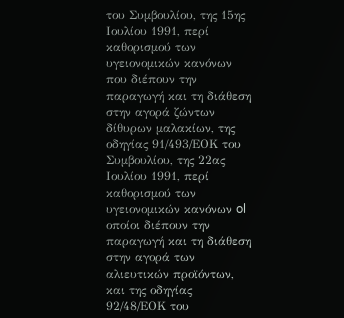του Συμβουλίου, της 15ης Ιουλίου 1991, περί καθορισμού των υγειονομικών κανόνων που διέπουν την παραγωγή και τη διάθεση στην αγορά ζώντων δίθυρων μαλακίων, της οδηγίας 91/493/ΕΟΚ του Συμβουλίου, της 22ας Ιουλίου 1991, περί καθορισμού των υγειονομικών κανόνων ol οποίοι διέπουν την παραγωγή και τη διάθεση στην αγορά των αλιευτικών προϊόντων, και της οδηγίας 92/48/ΕΟΚ του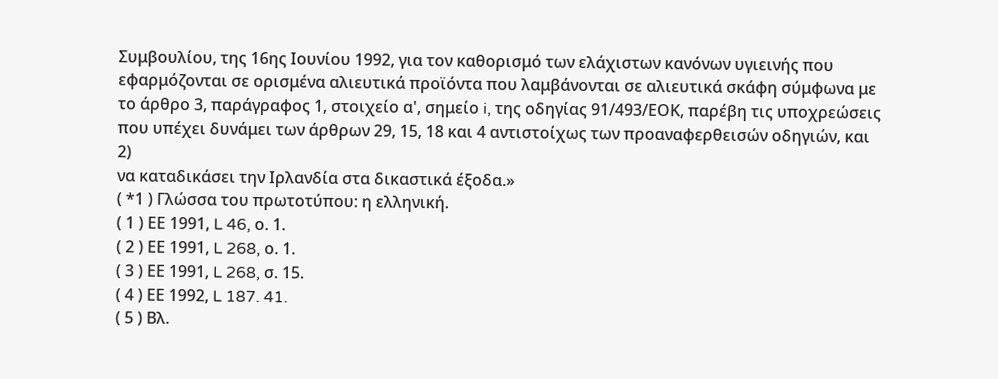Συμβουλίου, της 16ης Ιουνίου 1992, για τον καθορισμό των ελάχιστων κανόνων υγιεινής που εφαρμόζονται σε ορισμένα αλιευτικά προϊόντα που λαμβάνονται σε αλιευτικά σκάφη σύμφωνα με το άρθρο 3, παράγραφος 1, στοιχείο α', σημείο i, της οδηγίας 91/493/ΕΟΚ, παρέβη τις υποχρεώσεις που υπέχει δυνάμει των άρθρων 29, 15, 18 και 4 αντιστοίχως των προαναφερθεισών οδηγιών, και
2)
να καταδικάσει την Ιρλανδία στα δικαστικά έξοδα.»
( *1 ) Γλώσσα του πρωτοτύπου: η ελληνική.
( 1 ) ΕΕ 1991, L 46, ο. 1.
( 2 ) ΕΕ 1991, L 268, ο. 1.
( 3 ) ΕΕ 1991, L 268, σ. 15.
( 4 ) ΕΕ 1992, L 187. 41.
( 5 ) Βλ.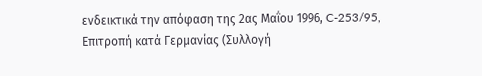ενδεικτικά την απόφαση της 2ας Μαΐου 1996, C-253/95, Επιτροπή κατά Γερμανίας (Συλλογή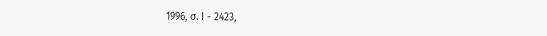1996, σ. Ι - 2423,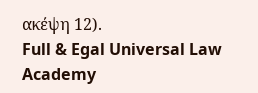ακέψη 12).
Full & Egal Universal Law Academy